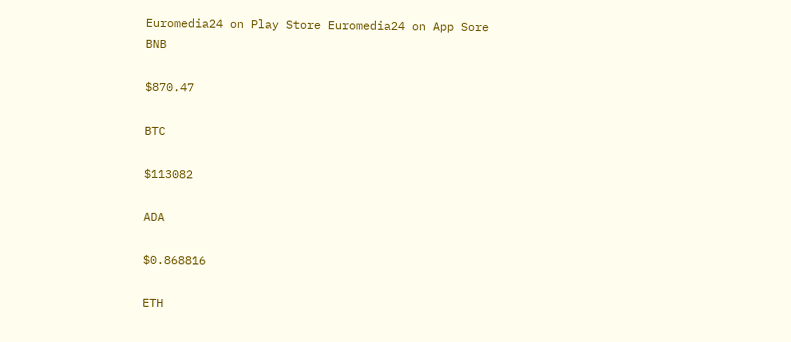Euromedia24 on Play Store Euromedia24 on App Sore
BNB

$870.47

BTC

$113082

ADA

$0.868816

ETH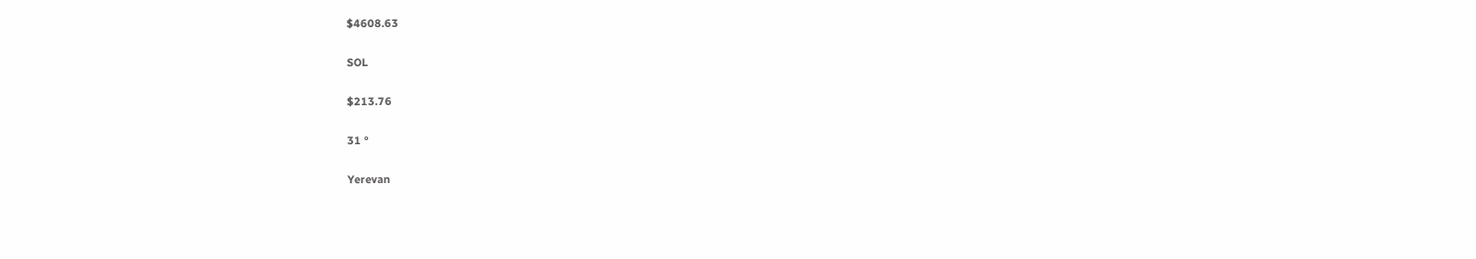$4608.63

SOL

$213.76

31 °

Yerevan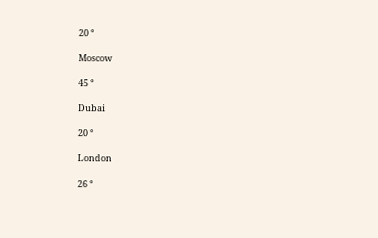20 °

Moscow

45 °

Dubai

20 °

London

26 °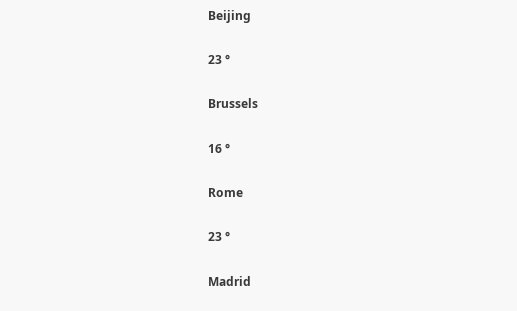Beijing

23 °

Brussels

16 °

Rome

23 °

Madrid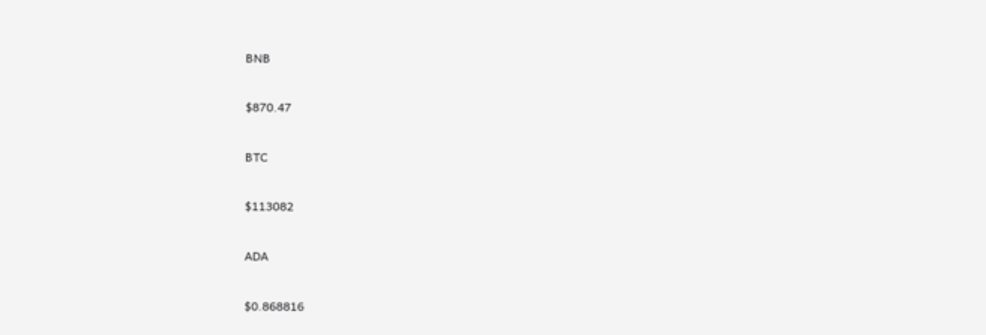BNB

$870.47

BTC

$113082

ADA

$0.868816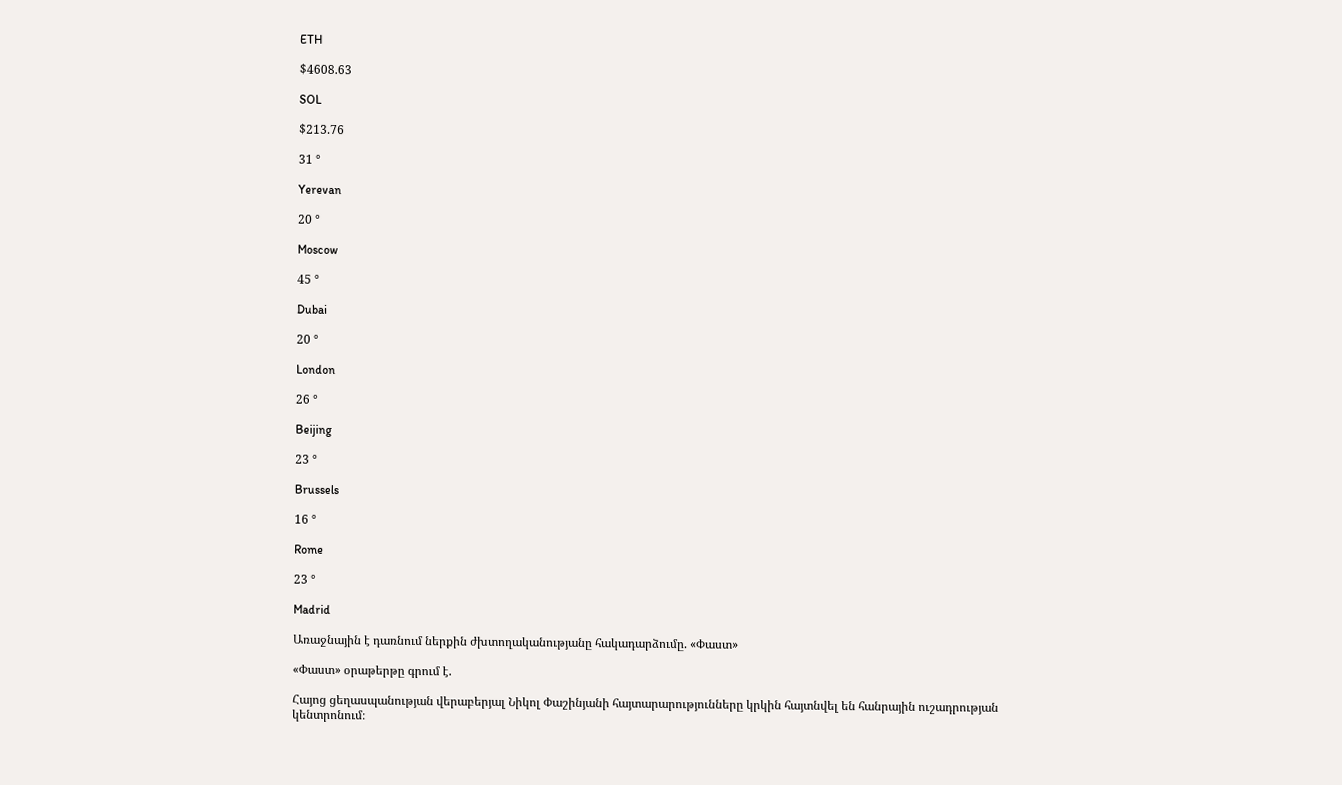ETH

$4608.63

SOL

$213.76

31 °

Yerevan

20 °

Moscow

45 °

Dubai

20 °

London

26 °

Beijing

23 °

Brussels

16 °

Rome

23 °

Madrid

Առաջնային է դառնում ներքին ժխտողականությանը հակադարձումը. «Փաստ»

«Փաստ» օրաթերթը գրում է.

Հայոց ցեղասպանության վերաբերյալ Նիկոլ Փաշինյանի հայտարարությունները կրկին հայտնվել են հանրային ուշադրության կենտրոնում։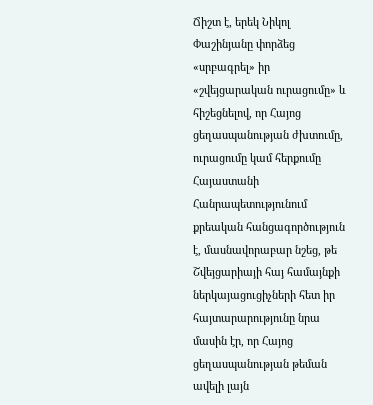Ճիշտ է, երեկ Նիկոլ Փաշինյանը փորձեց «սրբագրել» իր «շվեյցարական ուրացումը» և հիշեցնելով, որ Հայոց ցեղասպանության ժխտումը, ուրացումը կամ հերքումը Հայաստանի Հանրապետությունում քրեական հանցագործություն է, մասնավորաբար նշեց, թե Շվեյցարիայի հայ համայնքի ներկայացուցիչների հետ իր հայտարարությունը նրա մասին էր, որ Հայոց ցեղասպանության թեման ավելի լայն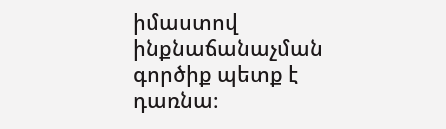իմաստով ինքնաճանաչման գործիք պետք է դառնա։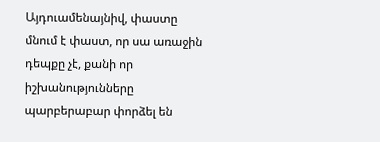Այդուամենայնիվ, փաստը մնում է փաստ, որ սա առաջին դեպքը չէ, քանի որ իշխանությունները պարբերաբար փորձել են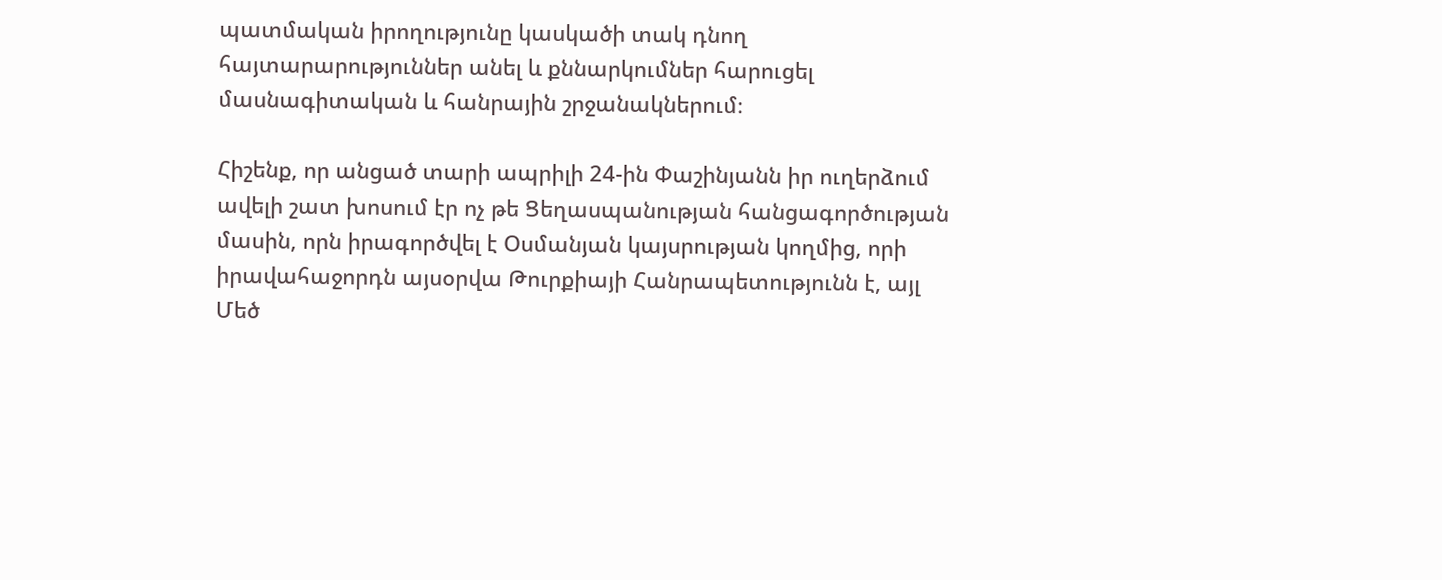պատմական իրողությունը կասկածի տակ դնող հայտարարություններ անել և քննարկումներ հարուցել մասնագիտական և հանրային շրջանակներում։

Հիշենք, որ անցած տարի ապրիլի 24-ին Փաշինյանն իր ուղերձում ավելի շատ խոսում էր ոչ թե Ցեղասպանության հանցագործության մասին, որն իրագործվել է Օսմանյան կայսրության կողմից, որի իրավահաջորդն այսօրվա Թուրքիայի Հանրապետությունն է, այլ Մեծ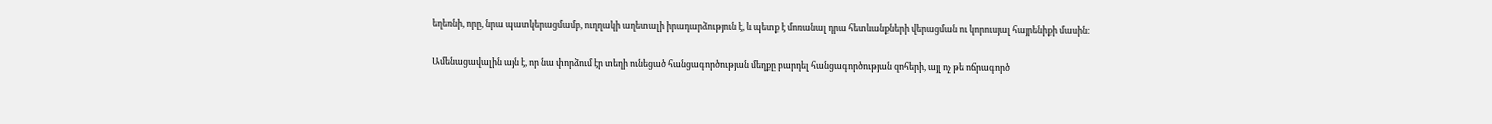եղեռնի, որը, նրա պատկերացմամբ, ուղղակի աղետալի իրադարձություն է, և պետք է մոռանալ դրա հետևանքների վերացման ու կորուսյալ հայրենիքի մասին։

Ամենացավալին այն է, որ նա փորձում էր տեղի ունեցած հանցագործության մեղքը բարդել հանցագործության զոհերի, այլ ոչ թե ոճրագործ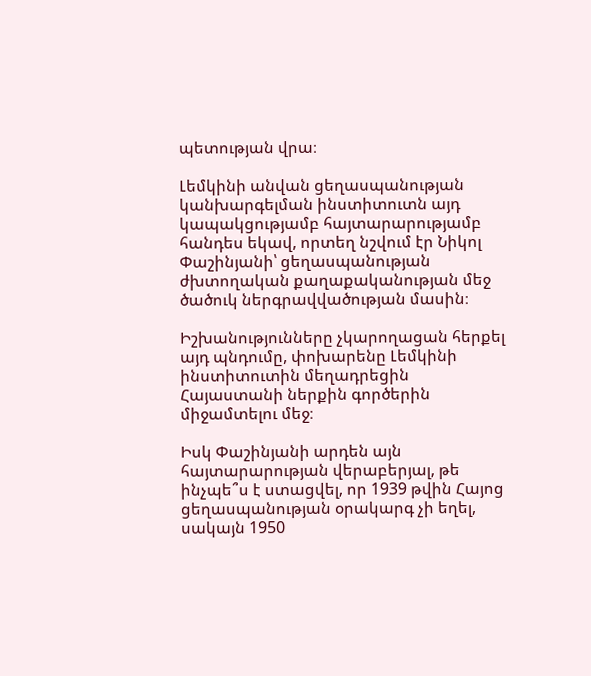պետության վրա։

Լեմկինի անվան ցեղասպանության կանխարգելման ինստիտուտն այդ կապակցությամբ հայտարարությամբ հանդես եկավ, որտեղ նշվում էր Նիկոլ Փաշինյանի՝ ցեղասպանության ժխտողական քաղաքականության մեջ ծածուկ ներգրավվածության մասին։

Իշխանությունները չկարողացան հերքել այդ պնդումը, փոխարենը Լեմկինի ինստիտուտին մեղադրեցին Հայաստանի ներքին գործերին միջամտելու մեջ։

Իսկ Փաշինյանի արդեն այն հայտարարության վերաբերյալ, թե ինչպե՞ս է ստացվել, որ 1939 թվին Հայոց ցեղասպանության օրակարգ չի եղել, սակայն 1950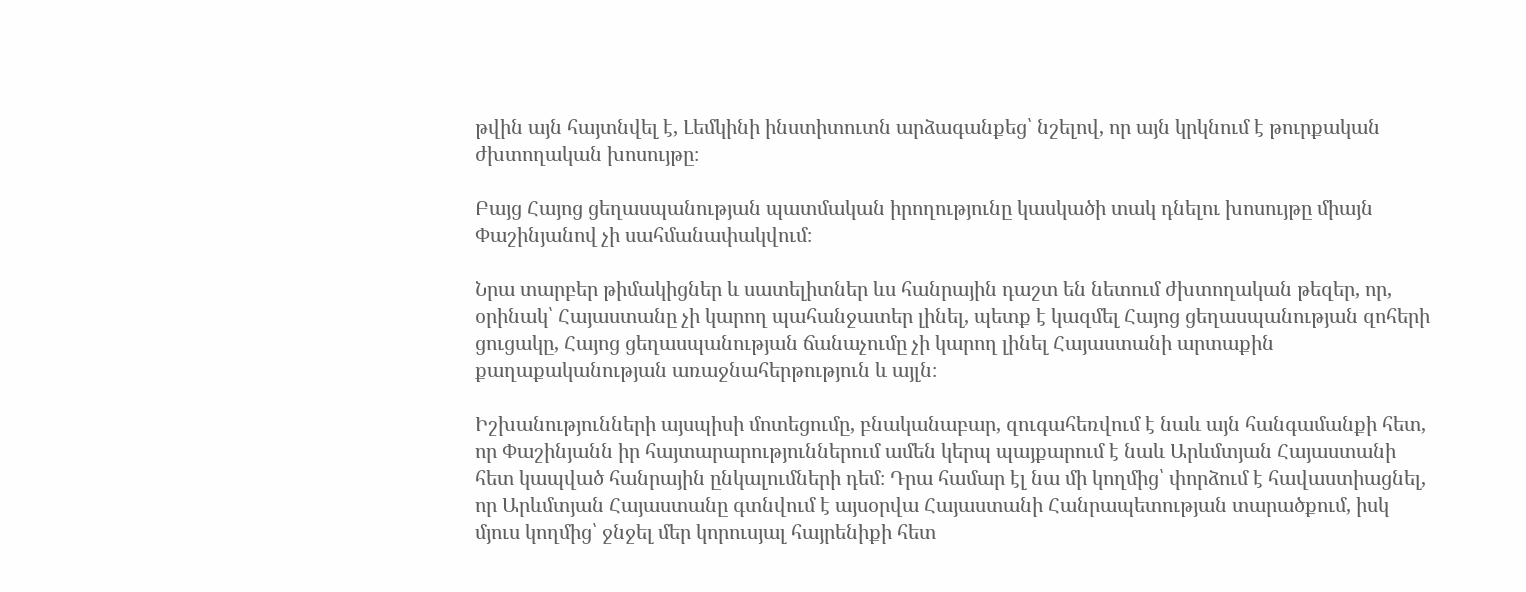թվին այն հայտնվել է, Լեմկինի ինստիտուտն արձագանքեց՝ նշելով, որ այն կրկնում է թուրքական ժխտողական խոսույթը։

Բայց Հայոց ցեղասպանության պատմական իրողությունը կասկածի տակ դնելու խոսույթը միայն Փաշինյանով չի սահմանափակվում։

Նրա տարբեր թիմակիցներ և սատելիտներ ևս հանրային դաշտ են նետում ժխտողական թեզեր, որ, օրինակ՝ Հայաստանը չի կարող պահանջատեր լինել, պետք է կազմել Հայոց ցեղասպանության զոհերի ցուցակը, Հայոց ցեղասպանության ճանաչումը չի կարող լինել Հայաստանի արտաքին քաղաքականության առաջնահերթություն և այլն։

Իշխանությունների այսպիսի մոտեցումը, բնականաբար, զուգահեռվում է նաև այն հանգամանքի հետ, որ Փաշինյանն իր հայտարարություններում ամեն կերպ պայքարում է նաև Արևմտյան Հայաստանի հետ կապված հանրային ընկալումների դեմ։ Դրա համար էլ նա մի կողմից՝ փորձում է հավաստիացնել, որ Արևմտյան Հայաստանը գտնվում է այսօրվա Հայաստանի Հանրապետության տարածքում, իսկ մյուս կողմից՝ ջնջել մեր կորուսյալ հայրենիքի հետ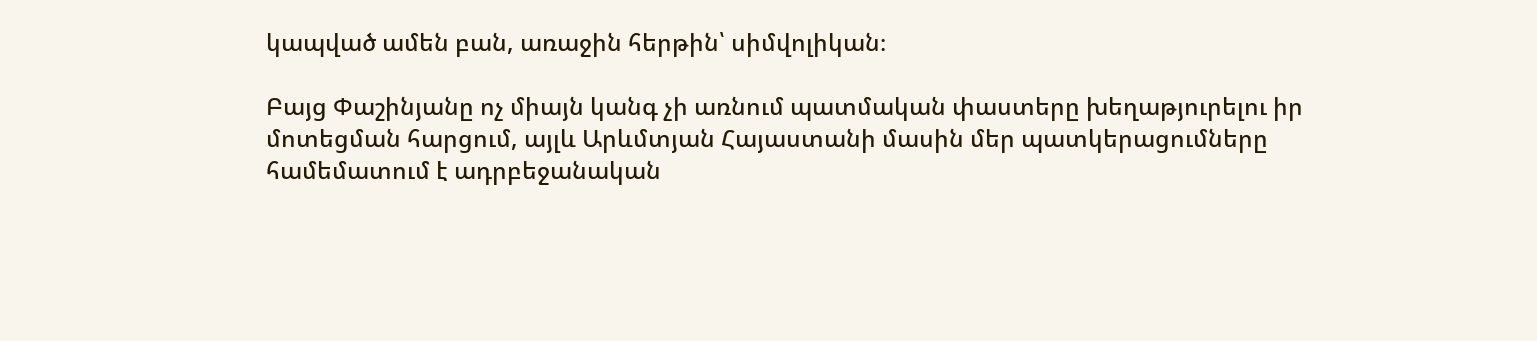կապված ամեն բան, առաջին հերթին՝ սիմվոլիկան։

Բայց Փաշինյանը ոչ միայն կանգ չի առնում պատմական փաստերը խեղաթյուրելու իր մոտեցման հարցում, այլև Արևմտյան Հայաստանի մասին մեր պատկերացումները համեմատում է ադրբեջանական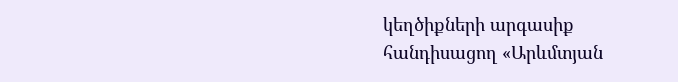կեղծիքների արգասիք հանդիսացող «Արևմտյան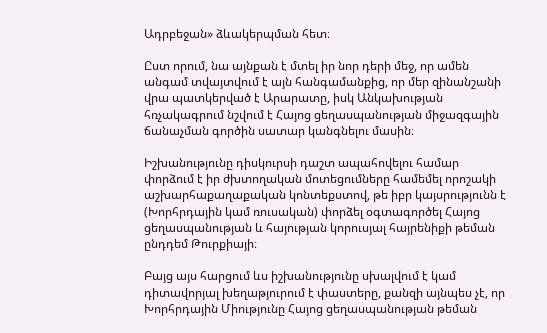Ադրբեջան» ձևակերպման հետ։

Ըստ որում, նա այնքան է մտել իր նոր դերի մեջ, որ ամեն անգամ տվայտվում է այն հանգամանքից, որ մեր զինանշանի վրա պատկերված է Արարատը, իսկ Անկախության հռչակագրում նշվում է Հայոց ցեղասպանության միջազգային ճանաչման գործին սատար կանգնելու մասին։

Իշխանությունը դիսկուրսի դաշտ ապահովելու համար փորձում է իր ժխտողական մոտեցումները համեմել որոշակի աշխարհաքաղաքական կոնտեքստով, թե իբր կայսրությունն է (Խորհրդային կամ ռուսական) փորձել օգտագործել Հայոց ցեղասպանության և հայության կորուսյալ հայրենիքի թեման ընդդեմ Թուրքիայի։

Բայց այս հարցում ևս իշխանությունը սխալվում է կամ դիտավորյալ խեղաթյուրում է փաստերը, քանզի այնպես չէ, որ Խորհրդային Միությունը Հայոց ցեղասպանության թեման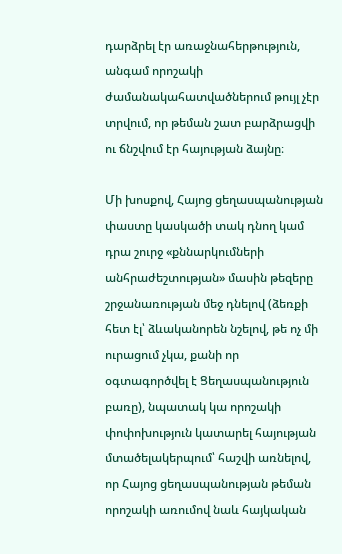դարձրել էր առաջնահերթություն, անգամ որոշակի ժամանակահատվածներում թույլ չէր տրվում, որ թեման շատ բարձրացվի ու ճնշվում էր հայության ձայնը։

Մի խոսքով, Հայոց ցեղասպանության փաստը կասկածի տակ դնող կամ դրա շուրջ «քննարկումների անհրաժեշտության» մասին թեզերը շրջանառության մեջ դնելով (ձեռքի հետ էլ՝ ձևականորեն նշելով, թե ոչ մի ուրացում չկա, քանի որ օգտագործվել է Ցեղասպանություն բառը), նպատակ կա որոշակի փոփոխություն կատարել հայության մտածելակերպում՝ հաշվի առնելով, որ Հայոց ցեղասպանության թեման որոշակի առումով նաև հայկական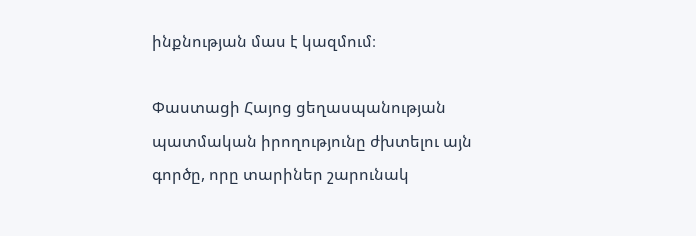ինքնության մաս է կազմում։

Փաստացի Հայոց ցեղասպանության պատմական իրողությունը ժխտելու այն գործը, որը տարիներ շարունակ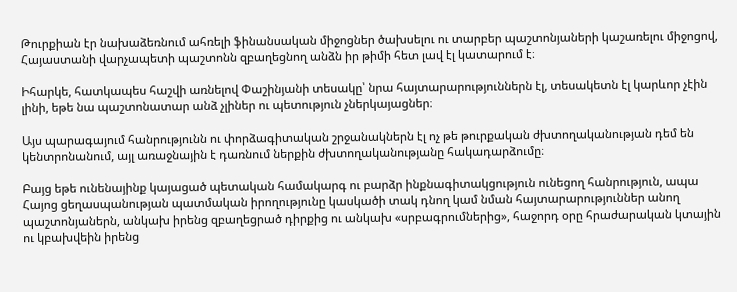Թուրքիան էր նախաձեռնում ահռելի ֆինանսական միջոցներ ծախսելու ու տարբեր պաշտոնյաների կաշառելու միջոցով, Հայաստանի վարչապետի պաշտոնն զբաղեցնող անձն իր թիմի հետ լավ էլ կատարում է։

Իհարկե, հատկապես հաշվի առնելով Փաշինյանի տեսակը՝ նրա հայտարարություններն էլ, տեսակետն էլ կարևոր չէին լինի, եթե նա պաշտոնատար անձ չլիներ ու պետություն չներկայացներ։

Այս պարագայում հանրությունն ու փորձագիտական շրջանակներն էլ ոչ թե թուրքական ժխտողականության դեմ են կենտրոնանում, այլ առաջնային է դառնում ներքին ժխտողականությանը հակադարձումը։

Բայց եթե ունենայինք կայացած պետական համակարգ ու բարձր ինքնագիտակցություն ունեցող հանրություն, ապա Հայոց ցեղասպանության պատմական իրողությունը կասկածի տակ դնող կամ նման հայտարարություններ անող պաշտոնյաներն, անկախ իրենց զբաղեցրած դիրքից ու անկախ «սրբագրումներից», հաջորդ օրը հրաժարական կտային ու կբախվեին իրենց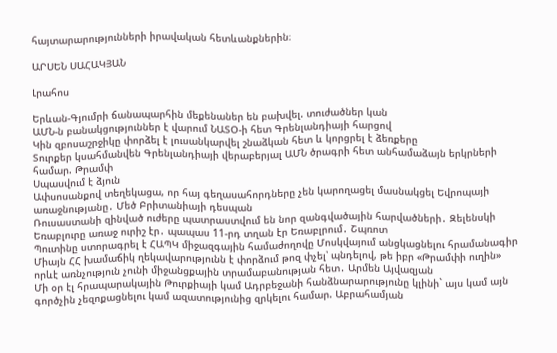հայտարարությունների իրավական հետևանքներին։

ԱՐՍԵՆ ՍԱՀԱԿՅԱՆ

Լրահոս

Երևան-Գյումրի ճանապարհին մեքենաներ են բախվել. տուժածներ կան
ԱՄՆ-ն բանակցություններ է վարում ՆԱՏՕ-ի հետ Գրենլանդիայի հարցով
Կին զբոսաշրջիկը փորձել է լուսանկարվել շնաձկան հետ և կորցրել է ձեռքերը
Տուրքեր կսահմանվեն Գրենլանդիայի վերաբերյալ ԱՄՆ ծրագրի հետ անհամաձայն երկրների համար. Թրամփ
Սպասվում է ձյուն
Ափսոսանքով տեղեկացա, որ հայ գեղասահորդները չեն կարողացել մասնակցել Եվրոպայի առաջնությանը․ Մեծ Բրիտանիայի դեսպան
Ռուսաստանի զինված ուժերը պատրաստվում են նոր զանգվածային հարվածների․ Զելենսկի
Եռաբլուրը առաջ ուրիշ էր․ պապաս 11-րդ տղան էր Եռաբլրում․ Շպռոտ
Պուտինը ստորագրել է ՀԱՊԿ միջազգային համաժողովը Մոսկվայում անցկացնելու հրամանագիր
Միայն ՀՀ խամաճիկ ղեկավարությունն է փորձում թոզ փչել՝ պնդելով, թե իբր «Թրամփի ուղին» որևէ առնչություն չունի միջանցքային տրամաբանության հետ․ Արմեն Այվազյան
Մի օր էլ հրապարակային Թուրքիայի կամ Ադրբեջանի հանձնարարությունը կլինի` այս կամ այն գործչին չեզոքացնելու կամ ազատությունից զրկելու համար. Աբրահամյան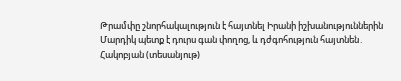Թրամփը շնորհակալություն է հայտնել Իրանի իշխանություններին
Մարդիկ պետք է դուրս գան փողոց, և դժգոհություն հայտնեն․ Հակոբյան (տեսանյութ)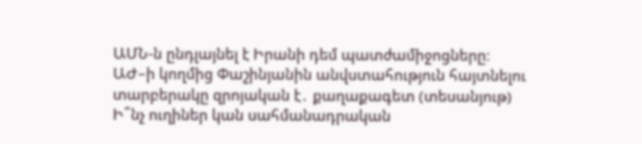ԱՄՆ-ն ընդլայնել է Իրանի դեմ պատժամիջոցները։
ԱԺ–ի կողմից Փաշինյանին անվստահություն հայտնելու տարբերակը զրոյական է․ քաղաքագետ (տեսանյութ)
Ի՞նչ ուղիներ կան սահմանադրական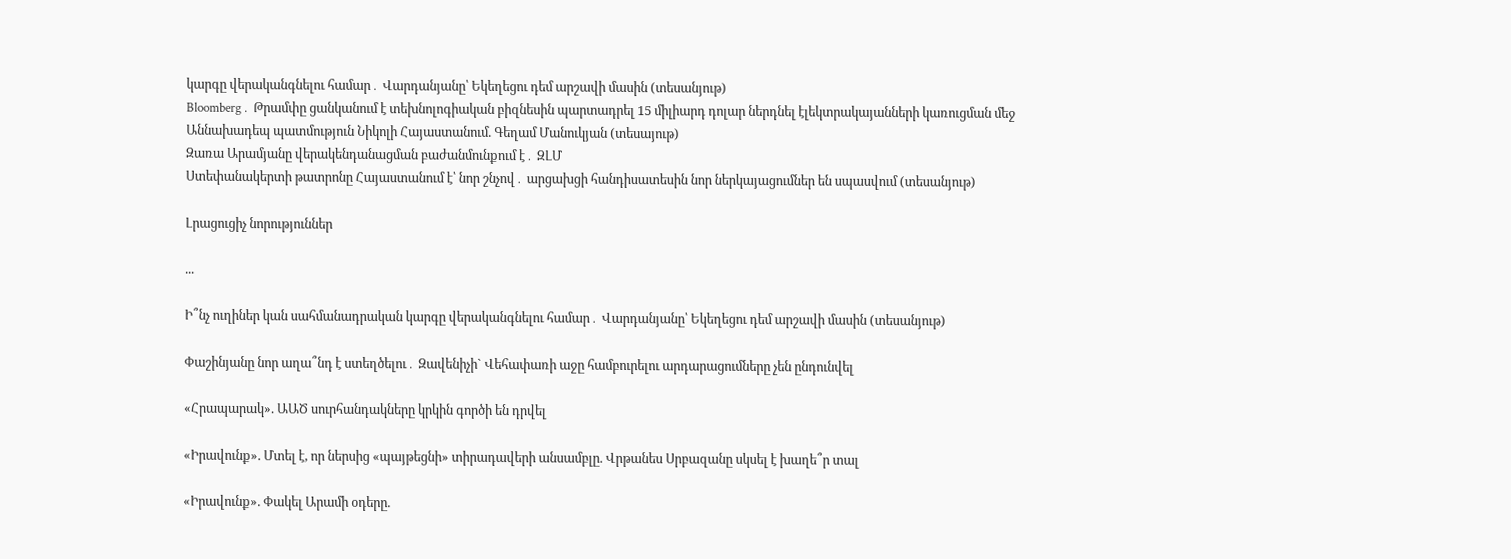կարգը վերականգնելու համար․ Վարդանյանը՝ Եկեղեցու դեմ արշավի մասին (տեսանյութ)
Bloomberg․ Թրամփը ցանկանում է տեխնոլոգիական բիզնեսին պարտադրել 15 միլիարդ դոլար ներդնել էլեկտրակայանների կառուցման մեջ
Աննախադեպ պատմություն Նիկոլի Հայաստանում. Գեղամ Մանուկյան (տեսայութ)
Զառա Արամյանը վերակենդանացման բաժանմունքում է․ ԶԼՄ
Ստեփանակերտի թատրոնը Հայաստանում է՝ նոր շնչով․ արցախցի հանդիսատեսին նոր ներկայացումներ են սպասվում (տեսանյութ)

Լրացուցիչ նորություններ

...

Ի՞նչ ուղիներ կան սահմանադրական կարգը վերականգնելու համար․ Վարդանյանը՝ Եկեղեցու դեմ արշավի մասին (տեսանյութ)

Փաշինյանը նոր աղա՞նդ է ստեղծելու․ Զավենիչի` Վեհափառի աջը համբուրելու արդարացումները չեն ընդունվել

«Հրապարակ». ԱԱԾ սուրհանդակները կրկին գործի են դրվել

«Իրավունք». Մտել է, որ ներսից «պայթեցնի» տիրադավերի անսամբլը. Վրթանես Սրբազանը սկսել է խաղե՞ր տալ

«Իրավունք». Փակել Արամի օդերը.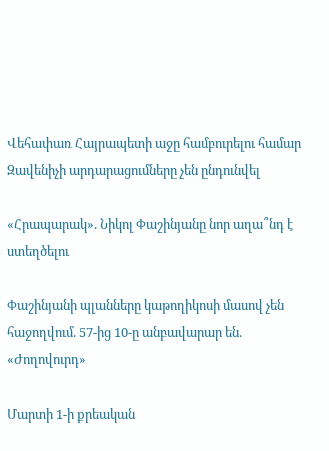Վեհափառ Հայրապետի աջը համբուրելու համար Զավենիչի արդարացումները չեն ընդունվել

«Հրապարակ». Նիկոլ Փաշինյանը նոր աղա՞նդ է ստեղծելու

Փաշինյանի պլանները կաթողիկոսի մասով չեն հաջողվում. 57-ից 10-ը անբավարար են. «Ժողովուրդ»

Մարտի 1-ի քրեական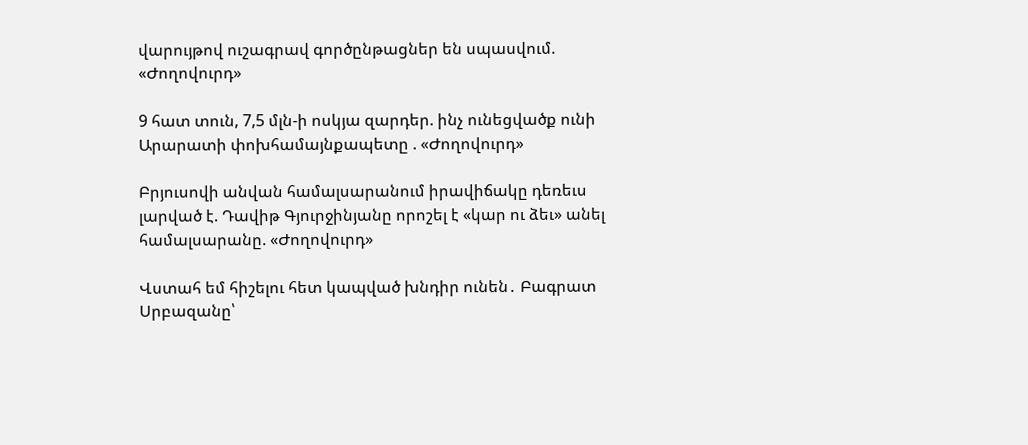վարույթով ուշագրավ գործընթացներ են սպասվում. «Ժողովուրդ»

9 հատ տուն, 7,5 մլն-ի ոսկյա զարդեր. ինչ ունեցվածք ունի Արարատի փոխհամայնքապետը . «Ժողովուրդ»

Բրյուսովի անվան համալսարանում իրավիճակը դեռեւս լարված է. Դավիթ Գյուրջինյանը որոշել է «կար ու ձեւ» անել համալսարանը. «Ժողովուրդ»

Վստահ եմ հիշելու հետ կապված խնդիր ունեն․ Բագրատ Սրբազանը՝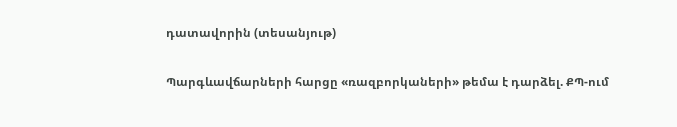դատավորին (տեսանյութ)

Պարգևավճարների հարցը «ռազբորկաների» թեմա է դարձել. ՔՊ-ում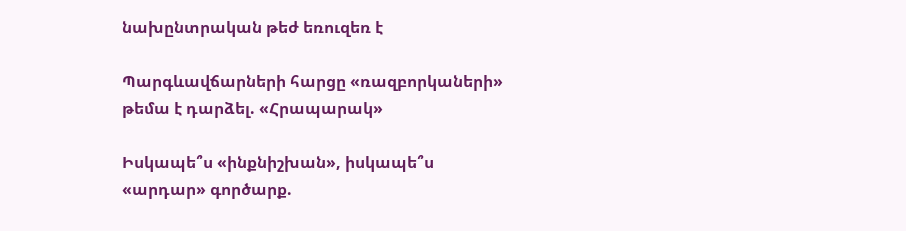նախընտրական թեժ եռուզեռ է

Պարգևավճարների հարցը «ռազբորկաների» թեմա է դարձել. «Հրապարակ»

Իսկապե՞ս «ինքնիշխան», իսկապե՞ս «արդար» գործարք.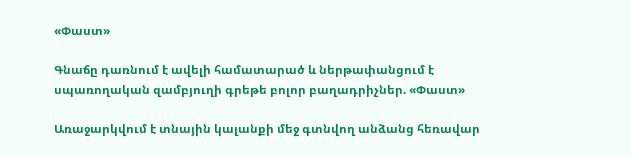«Փաստ»

Գնաճը դառնում է ավելի համատարած և ներթափանցում է սպառողական զամբյուղի գրեթե բոլոր բաղադրիչներ. «Փաստ»

Առաջարկվում է տնային կալանքի մեջ գտնվող անձանց հեռավար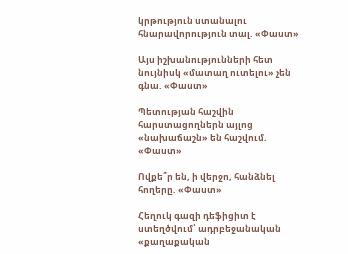կրթություն ստանալու հնարավորություն տալ. «Փաստ»

Այս իշխանությունների հետ նույնիսկ «մատաղ ուտելու» չեն գնա. «Փաստ»

Պետության հաշվին հարստացողներն այլոց «նախաճաշն» են հաշվում. «Փաստ»

Ովքե՞ր են, ի վերջո, հանձնել հողերը. «Փաստ»

Հեղուկ գազի դեֆիցիտ է ստեղծվում՝ ադրբեջանական «քաղաքական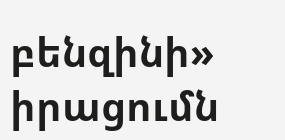բենզինի» իրացումն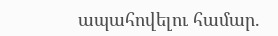ապահովելու համար.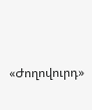«Ժողովուրդ»